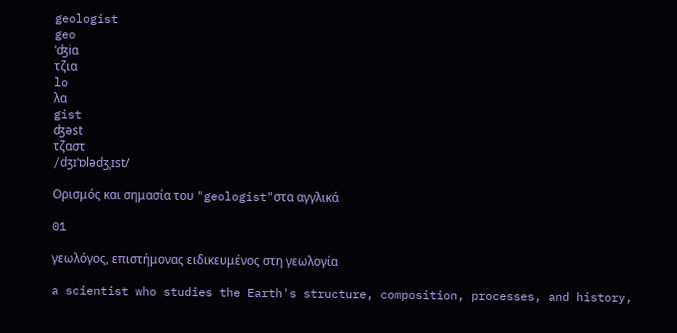geologist
geo
ˈʤiɑ
τζια
lo
λα
gist
ʤəst
τζαστ
/dʒɪˈɒlədʒˌɪst/

Ορισμός και σημασία του "geologist"στα αγγλικά

01

γεωλόγος, επιστήμονας ειδικευμένος στη γεωλογία

a scientist who studies the Earth's structure, composition, processes, and history,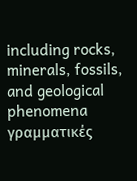including rocks, minerals, fossils, and geological phenomena
γραμματικές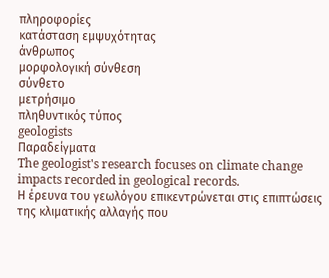πληροφορίες
κατάσταση εμψυχότητας
άνθρωπος
μορφολογική σύνθεση
σύνθετο
μετρήσιμο
πληθυντικός τύπος
geologists
Παραδείγματα
The geologist's research focuses on climate change impacts recorded in geological records.
Η έρευνα του γεωλόγου επικεντρώνεται στις επιπτώσεις της κλιματικής αλλαγής που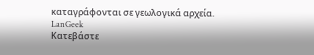καταγράφονται σε γεωλογικά αρχεία.
LanGeek
Κατεβάστε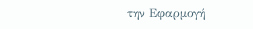την Εφαρμογή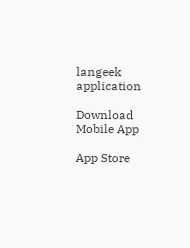langeek application

Download Mobile App

App Store